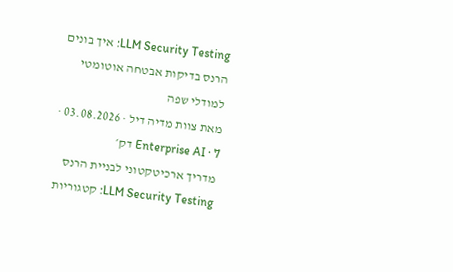LLM Security Testing: איך בונים הרנס בדיקות אבטחה אוטומטי למודלי שפה
מאת צוות מדיה דיל · 03.08.2026 · Enterprise AI · 7 דק׳
מדריך ארכיטקטוני לבניית הרנס LLM Security Testing: קטגוריות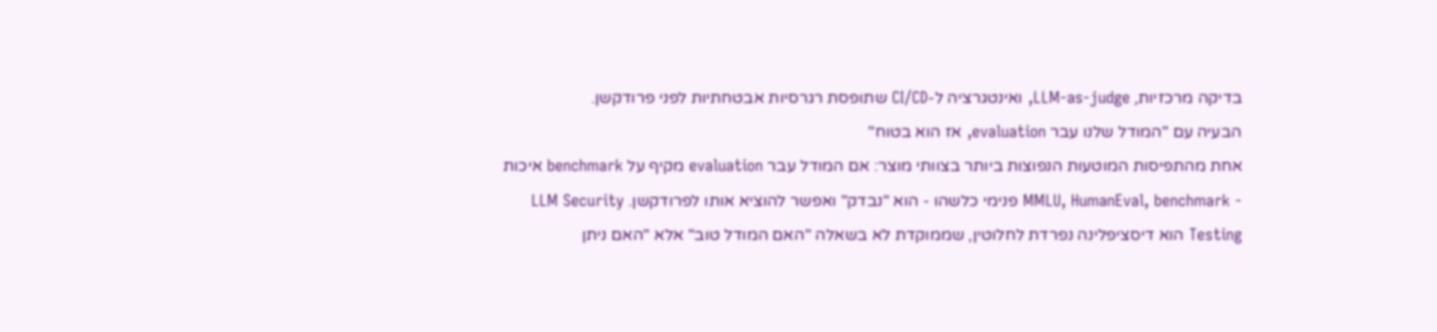בדיקה מרכזיות, LLM-as-judge, ואינטגרציה ל-CI/CD שתופסת רגרסיות אבטחתיות לפני פרודקשן.
הבעיה עם "המודל שלנו עבר evaluation, אז הוא בטוח"
אחת מהתפיסות המוטעות הנפוצות ביותר בצוותי מוצר: אם המודל עבר evaluation מקיף על benchmark איכות - MMLU, HumanEval, benchmark פנימי כלשהו - הוא "נבדק" ואפשר להוציא אותו לפרודקשן. LLM Security Testing הוא דיסציפלינה נפרדת לחלוטין, שממוקדת לא בשאלה "האם המודל טוב" אלא "האם ניתן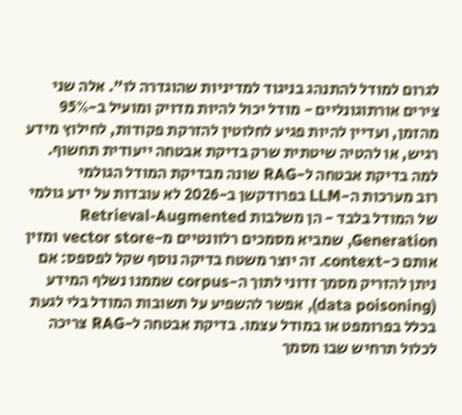לגרום למודל להתנהג בניגוד למדיניות שהוגדרה לו". אלה שני צירים אורתוגונליים - מודל יכול להיות מדויק ומועיל ב-95% מהזמן, ועדיין להיות פגיע לחלוטין להזרקת פקודות, לחילוץ מידע רגיש, או להטיה שיטתית שרק בדיקת אבטחה ייעודית תחשוף.
למה בדיקת אבטחה ל-RAG שונה מבדיקת המודל הגולמי
רוב מערכות ה-LLM בפרודקשן ב-2026 לא עובדות על ידע גולמי של המודל בלבד - הן משלבות Retrieval-Augmented Generation, שמביא מסמכים רלוונטיים מ-vector store ומזין אותם כ-context. זה יוצר משטח בדיקה נוסף שקל לפספס: אם ניתן להזריק מסמך זדוני לתוך ה-corpus שממנו נשלף המידע (data poisoning), אפשר להשפיע על תשובות המודל בלי לגעת בכלל בפרומפט או במודל עצמו. בדיקת אבטחה ל-RAG צריכה לכלול תרחיש שבו מסמך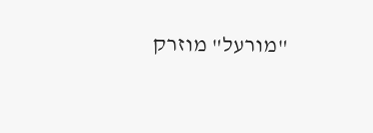"מורעל" מוזרק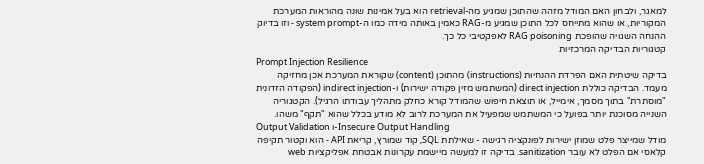למאגר, ולבחון האם המודל מזהה שהתוכן שמגיע מה-retrieval הוא בעל אמינות שונה מהוראות המערכת המקוריות, או שהוא מתייחס לכל התוכן שמגיע מ-RAG כאמין באותה מידה כמו ה-system prompt - וזו בדיוק ההנחה השגויה שהופכת RAG poisoning לאפקטיבי כל כך.
קטגוריות הבדיקה המרכזיות
Prompt Injection Resilience
בדיקה שיטתית האם הפרדת ההנחיות (instructions) מהתוכן (content) שקוראת המערכת אכן מחזיקה מעמד. הבדיקה כוללת direct injection (המשתמש מזין פקודה ישירות) ו-indirect injection (הפקודה הזדונית "מוסתרת" בתוך מסמך, אימייל, או תוצאת חיפוש שהמודל קורא כחלק מתהליך עבודתו הרגיל). הקטגוריה השנייה מסוכנת יותר בפועל כי המשתמש שמפעיל את המערכת לרוב לא מודע בכלל שהוא "תקף" משהו.
Output Validation ו-Insecure Output Handling
מודל שמייצר פלט שמוזן ישירות לפונקציה רגישה - שאילתת SQL, קוד שמורץ, קריאת API - הוא וקטור תקיפה קלאסי אם הפלט לא עובר sanitization. בדיקה זו למעשה מיישמת עקרונות אבטחת אפליקציות web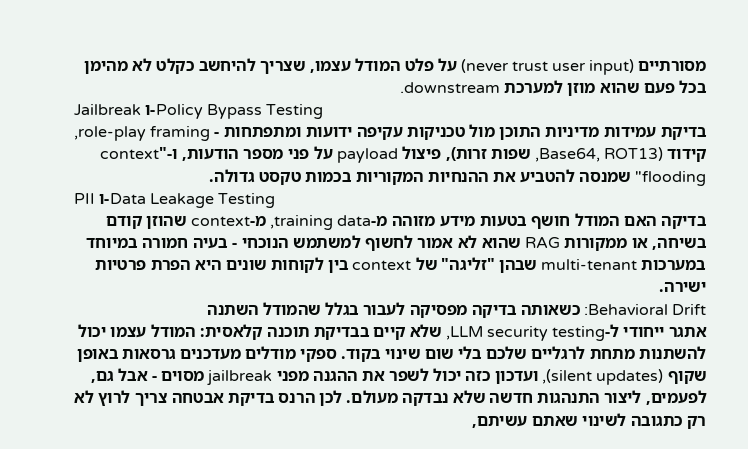מסורתיים (never trust user input) על פלט המודל עצמו, שצריך להיחשב כקלט לא מהימן בכל פעם שהוא מוזן למערכת downstream.
Jailbreak ו-Policy Bypass Testing
בדיקת עמידות מדיניות התוכן מול טכניקות עקיפה ידועות ומתפתחות - role-play framing, קידוד (Base64, ROT13, שפות זרות), פיצול payload על פני מספר הודעות, ו-"context flooding" שמנסה להטביע את ההנחיות המקוריות בכמות טקסט גדולה.
PII ו-Data Leakage Testing
בדיקה האם המודל חושף בטעות מידע מזוהה מ-training data, מ-context שהוזן קודם בשיחה, או ממקורות RAG שהוא לא אמור לחשוף למשתמש הנוכחי - בעיה חמורה במיוחד במערכות multi-tenant שבהן "זליגה" של context בין לקוחות שונים היא הפרת פרטיות ישירה.
Behavioral Drift: כשאותה בדיקה מפסיקה לעבור בגלל שהמודל השתנה
אתגר ייחודי ל-LLM security testing, שלא קיים בבדיקת תוכנה קלאסית: המודל עצמו יכול להשתנות מתחת לרגליים שלכם בלי שום שינוי בקוד. ספקי מודלים מעדכנים גרסאות באופן שקוף (silent updates), ועדכון כזה יכול לשפר את ההגנה מפני jailbreak מסוים - אבל גם, לפעמים, ליצור התנהגות חדשה שלא נבדקה מעולם. לכן הרנס בדיקת אבטחה צריך לרוץ לא רק כתגובה לשינוי שאתם עשיתם,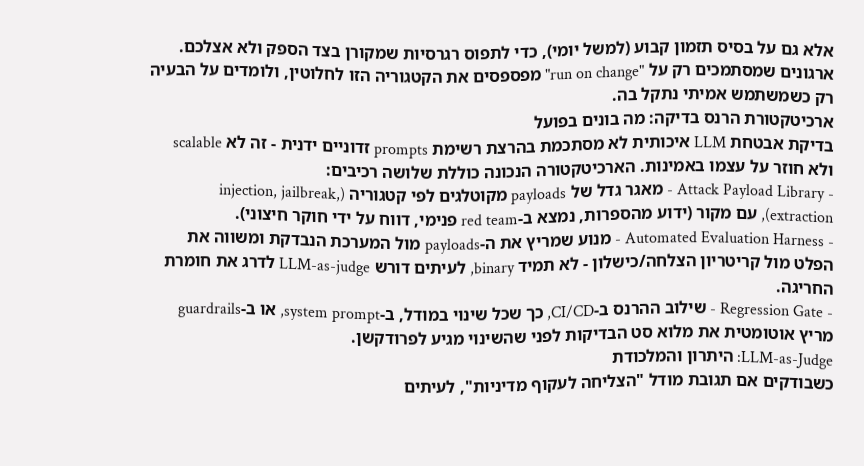אלא גם על בסיס תזמון קבוע (למשל יומי), כדי לתפוס רגרסיות שמקורן בצד הספק ולא אצלכם. ארגונים שמסתמכים רק על "run on change" מפספסים את הקטגוריה הזו לחלוטין, ולומדים על הבעיה רק כשמשתמש אמיתי נתקל בה.
ארכיטקטורת הרנס בדיקה: מה בונים בפועל
בדיקת אבטחת LLM איכותית לא מסתכמת בהרצת רשימת prompts זדוניים ידנית - זה לא scalable ולא חוזר על עצמו באמינות. הארכיטקטורה הנכונה כוללת שלושה רכיבים:
- Attack Payload Library - מאגר גדל של payloads מקוטלגים לפי קטגוריה (injection, jailbreak, extraction), עם מקור (ידוע מהספרות, נמצא ב-red team פנימי, דווח על ידי חוקר חיצוני).
- Automated Evaluation Harness - מנוע שמריץ את ה-payloads מול המערכת הנבדקת ומשווה את הפלט מול קריטריון הצלחה/כישלון - לא תמיד binary, לעיתים דורש LLM-as-judge לדרג את חומרת החריגה.
- Regression Gate - שילוב ההרנס ב-CI/CD, כך שכל שינוי במודל, ב-system prompt, או ב-guardrails מריץ אוטומטית את מלוא סט הבדיקות לפני שהשינוי מגיע לפרודקשן.
LLM-as-Judge: היתרון והמלכודת
כשבודקים אם תגובת מודל "הצליחה לעקוף מדיניות", לעיתים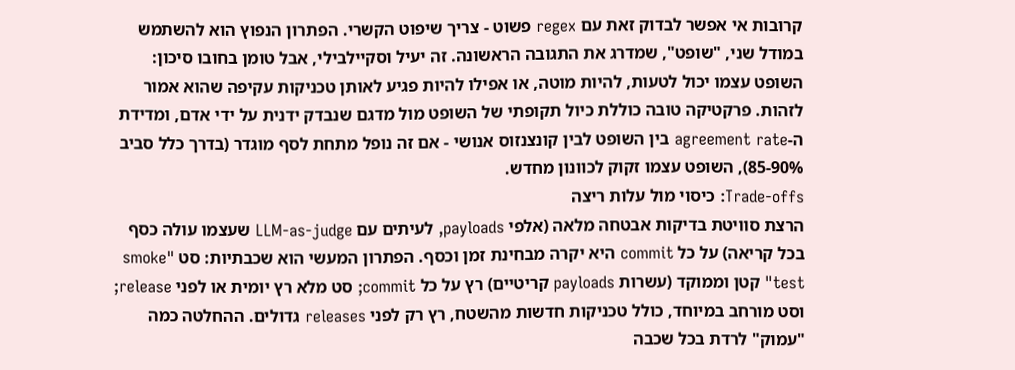קרובות אי אפשר לבדוק זאת עם regex פשוט - צריך שיפוט הקשרי. הפתרון הנפוץ הוא להשתמש במודל שני, "שופט", שמדרג את התגובה הראשונה. זה יעיל וסקיילבילי, אבל טומן בחובו סיכון: השופט עצמו יכול לטעות, להיות מוטה, או אפילו להיות פגיע לאותן טכניקות עקיפה שהוא אמור לזהות. פרקטיקה טובה כוללת כיול תקופתי של השופט מול מדגם שנבדק ידנית על ידי אדם, ומדידת ה-agreement rate בין השופט לבין קונצנזוס אנושי - אם זה נופל מתחת לסף מוגדר (בדרך כלל סביב 85-90%), השופט עצמו זקוק לכוונון מחדש.
Trade-offs: כיסוי מול עלות ריצה
הרצת סוויטת בדיקות אבטחה מלאה (אלפי payloads, לעיתים עם LLM-as-judge שעצמו עולה כסף בכל קריאה) על כל commit היא יקרה מבחינת זמן וכסף. הפתרון המעשי הוא שכבתיות: סט "smoke test" קטן וממוקד (עשרות payloads קריטיים) רץ על כל commit; סט מלא רץ יומית או לפני release; וסט מורחב במיוחד, כולל טכניקות חדשות מהשטח, רץ רק לפני releases גדולים. ההחלטה כמה "עמוק" לרדת בכל שכבה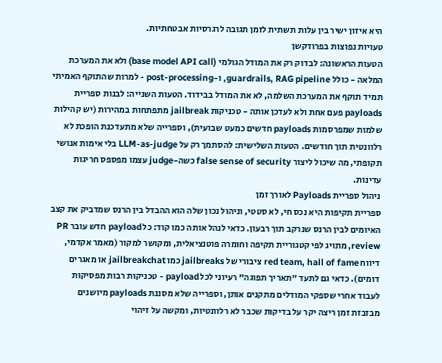היא איזון ישיר בין עלות תשתית לזמן תגובה לרגרסיות אבטחתיות.
טעויות נפוצות בפרודקשן
הטעות הראשונה: לבדוק רק את המודל הגולמי (base model API call) ולא את המערכת המלאה - כולל guardrails, RAG pipeline, ו-post-processing - למרות שהתוקף האמיתי תמיד תוקף את המערכת השלמה, לא את המודל בבידוד. הטעות השנייה: לבנות ספריית payloads פעם אחת ולא לעדכן אותה - טכניקות jailbreak מתפתחות במהירות (יש קהילות שלמות שמפרסמות payloads חדשים כמעט שבועית), וספרייה שלא מתעדכנת הופכת לא רלוונטית תוך חודשים. הטעות השלישית: להסתמך רק על LLM-as-judge בלי אימות אנושי תקופתי, מה שיכול ליצור false sense of security כשה-judge עצמו מפספס חריגות עדינות.
ניהול ספריית Payloads לאורך זמן
ספריית תקיפות היא נכס חי, לא סטטי, וניהול נכון שלה הוא ההבדל בין הרנס שמדביק את קצב האיומים לבין הרנס שנרקב תוך רבעון. כדאי לנהל אותה כמו קוד: כל payload חדש עובר PR review, מתויג לפי קטגוריית תקיפה וחומרה פוטנציאלית, ומקושר למקור (מאמר אקדמי, דיווח red team, hall of fame ציבורי של jailbreaks כמו jailbreakchat או מאגרים דומים). כדאי גם לתעד "תאריך תפוגה" רעיוני לכל payload - טכניקות רבות מפסיקות לעבוד אחרי שספקי המודלים מתקנים אותן, וספרייה שלא מסננת payloads מיושנים מבזבזת זמן ריצה יקר על בדיקות שכבר לא רלוונטיות, ומקשה על זיהוי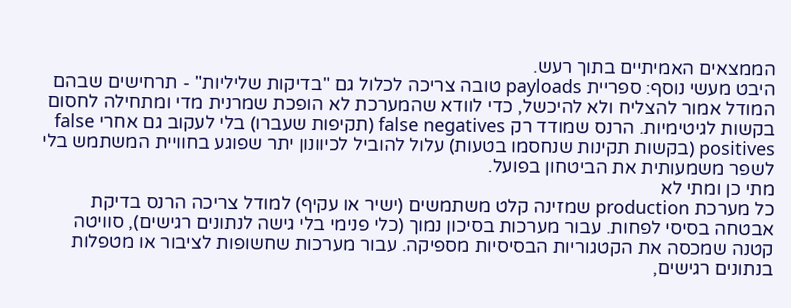הממצאים האמיתיים בתוך רעש.
היבט מעשי נוסף: ספריית payloads טובה צריכה לכלול גם "בדיקות שליליות" - תרחישים שבהם המודל אמור להצליח ולא להיכשל, כדי לוודא שהמערכת לא הופכת שמרנית מדי ומתחילה לחסום בקשות לגיטימיות. הרנס שמודד רק false negatives (תקיפות שעברו) בלי לעקוב גם אחרי false positives (בקשות תקינות שנחסמו בטעות) עלול להוביל לכיוונון יתר שפוגע בחוויית המשתמש בלי לשפר משמעותית את הביטחון בפועל.
מתי כן ומתי לא
כל מערכת production שמזינה קלט משתמשים (ישיר או עקיף) למודל צריכה הרנס בדיקת אבטחה בסיסי לפחות. עבור מערכות בסיכון נמוך (כלי פנימי בלי גישה לנתונים רגישים), סוויטה קטנה שמכסה את הקטגוריות הבסיסיות מספיקה. עבור מערכות שחשופות לציבור או מטפלות בנתונים רגישים,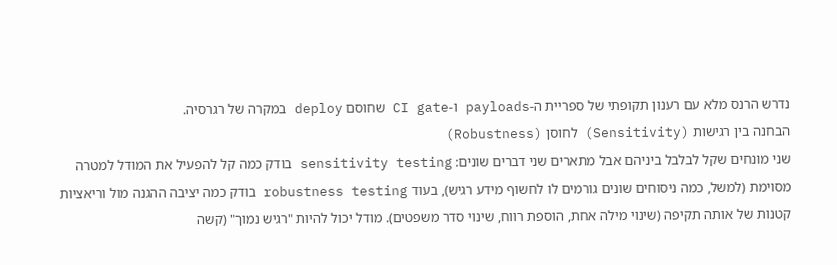נדרש הרנס מלא עם רענון תקופתי של ספריית ה-payloads ו-CI gate שחוסם deploy במקרה של רגרסיה.
הבחנה בין רגישות (Sensitivity) לחוסן (Robustness)
שני מונחים שקל לבלבל ביניהם אבל מתארים שני דברים שונים: sensitivity testing בודק כמה קל להפעיל את המודל למטרה מסוימת (למשל, כמה ניסוחים שונים גורמים לו לחשוף מידע רגיש), בעוד robustness testing בודק כמה יציבה ההגנה מול וריאציות קטנות של אותה תקיפה (שינוי מילה אחת, הוספת רווח, שינוי סדר משפטים). מודל יכול להיות "רגיש נמוך" (קשה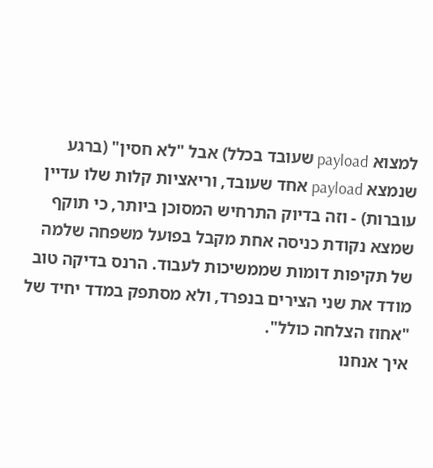למצוא payload שעובד בכלל) אבל "לא חסין" (ברגע שנמצא payload אחד שעובד, וריאציות קלות שלו עדיין עוברות) - וזה בדיוק התרחיש המסוכן ביותר, כי תוקף שמצא נקודת כניסה אחת מקבל בפועל משפחה שלמה של תקיפות דומות שממשיכות לעבוד. הרנס בדיקה טוב מודד את שני הצירים בנפרד, ולא מסתפק במדד יחיד של "אחוז הצלחה כולל".
איך אנחנו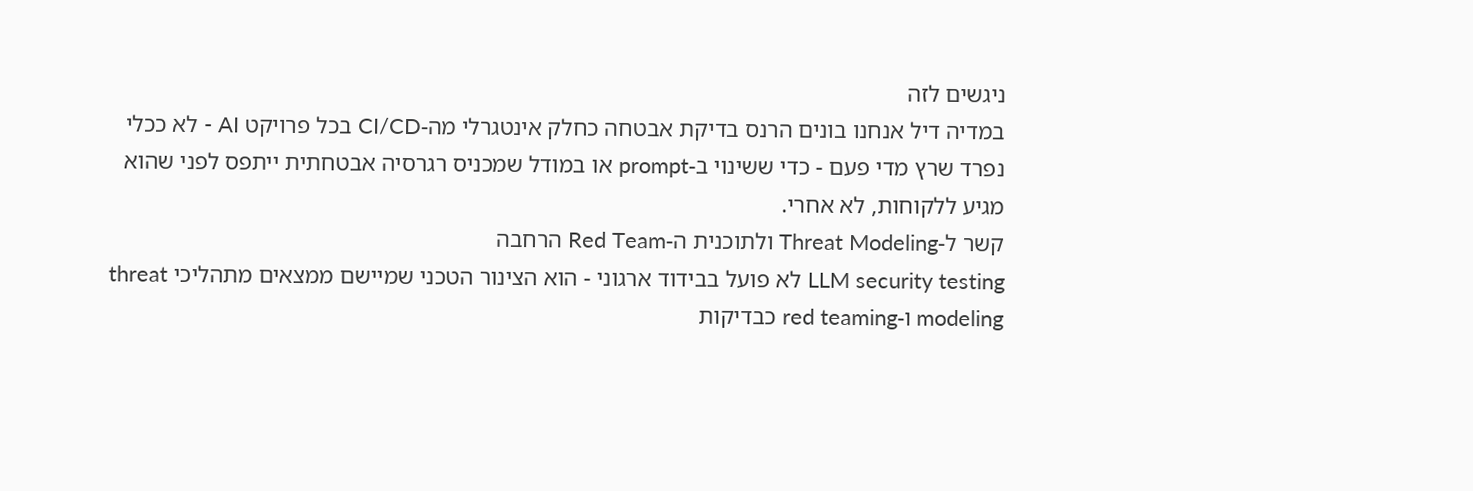ניגשים לזה
במדיה דיל אנחנו בונים הרנס בדיקת אבטחה כחלק אינטגרלי מה-CI/CD בכל פרויקט AI - לא ככלי נפרד שרץ מדי פעם - כדי ששינוי ב-prompt או במודל שמכניס רגרסיה אבטחתית ייתפס לפני שהוא מגיע ללקוחות, לא אחרי.
קשר ל-Threat Modeling ולתוכנית ה-Red Team הרחבה
LLM security testing לא פועל בבידוד ארגוני - הוא הצינור הטכני שמיישם ממצאים מתהליכי threat modeling ו-red teaming כבדיקות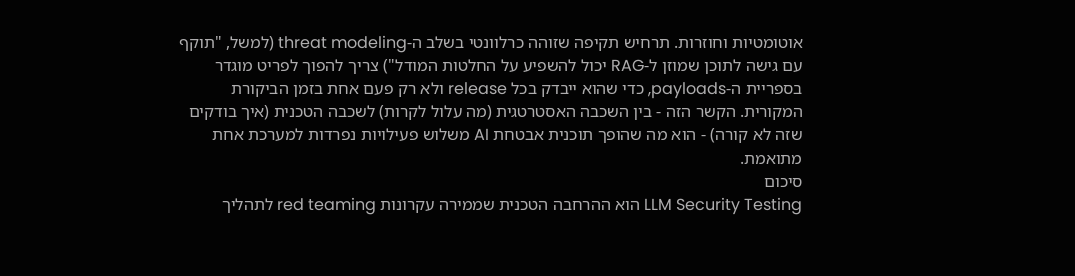אוטומטיות וחוזרות. תרחיש תקיפה שזוהה כרלוונטי בשלב ה-threat modeling (למשל, "תוקף עם גישה לתוכן שמוזן ל-RAG יכול להשפיע על החלטות המודל") צריך להפוך לפריט מוגדר בספריית ה-payloads, כדי שהוא ייבדק בכל release ולא רק פעם אחת בזמן הביקורת המקורית. הקשר הזה - בין השכבה האסטרטגית (מה עלול לקרות) לשכבה הטכנית (איך בודקים שזה לא קורה) - הוא מה שהופך תוכנית אבטחת AI משלוש פעילויות נפרדות למערכת אחת מתואמת.
סיכום
LLM Security Testing הוא ההרחבה הטכנית שממירה עקרונות red teaming לתהליך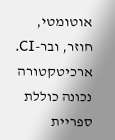אוטומטי, חוזר, ובר-CI. ארכיטקטורה נכונה כוללת ספריית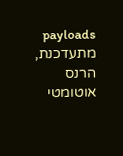payloads מתעדכנת, הרנס אוטומטי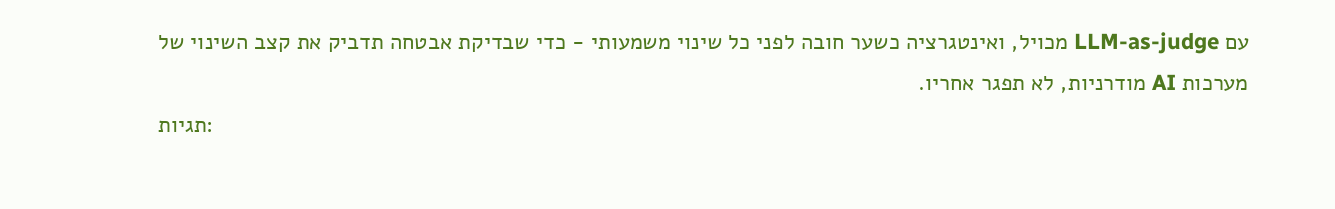עם LLM-as-judge מכויל, ואינטגרציה כשער חובה לפני כל שינוי משמעותי - כדי שבדיקת אבטחה תדביק את קצב השינוי של מערכות AI מודרניות, לא תפגר אחריו.
תגיות: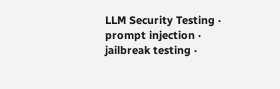LLM Security Testing · prompt injection · jailbreak testing ·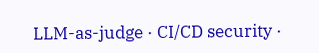LLM-as-judge · CI/CD security ·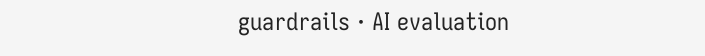guardrails · AI evaluation